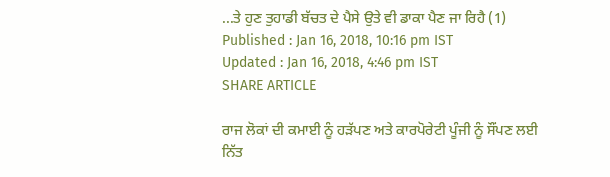...ਤੇ ਹੁਣ ਤੁਹਾਡੀ ਬੱਚਤ ਦੇ ਪੈਸੇ ਉਤੇ ਵੀ ਡਾਕਾ ਪੈਣ ਜਾ ਰਿਹੈ (1)
Published : Jan 16, 2018, 10:16 pm IST
Updated : Jan 16, 2018, 4:46 pm IST
SHARE ARTICLE

ਰਾਜ ਲੋਕਾਂ ਦੀ ਕਮਾਈ ਨੂੰ ਹੜੱਪਣ ਅਤੇ ਕਾਰਪੋਰੇਟੀ ਪੂੰਜੀ ਨੂੰ ਸੌਂਪਣ ਲਈ ਨਿੱਤ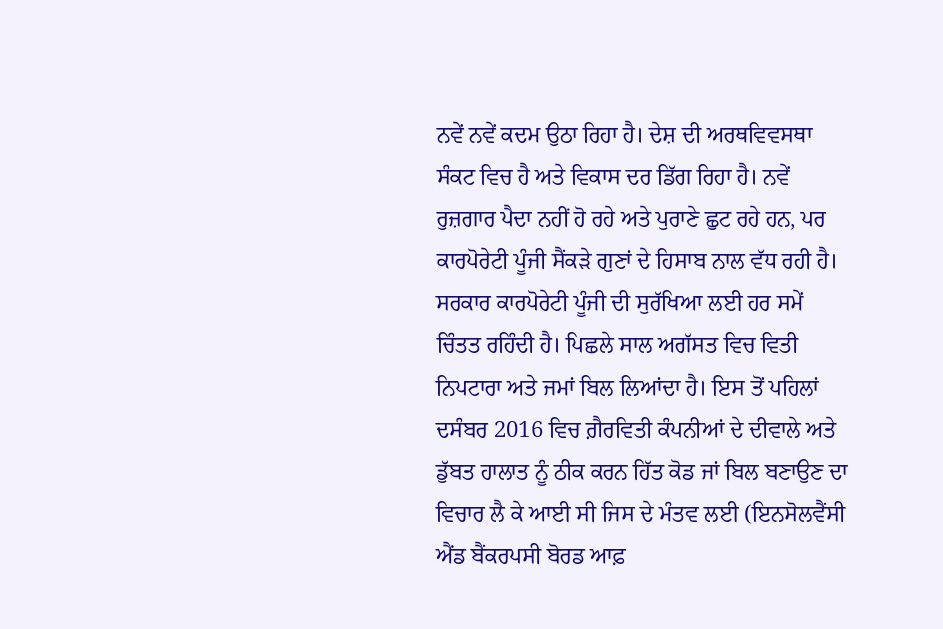ਨਵੇਂ ਨਵੇਂ ਕਦਮ ਉਠਾ ਰਿਹਾ ਹੈ। ਦੇਸ਼ ਦੀ ਅਰਥਵਿਵਸਥਾ ਸੰਕਟ ਵਿਚ ਹੈ ਅਤੇ ਵਿਕਾਸ ਦਰ ਡਿੱਗ ਰਿਹਾ ਹੈ। ਨਵੇਂ ਰੁਜ਼ਗਾਰ ਪੈਦਾ ਨਹੀਂ ਹੋ ਰਹੇ ਅਤੇ ਪੁਰਾਣੇ ਛੁਟ ਰਹੇ ਹਨ, ਪਰ ਕਾਰਪੋਰੇਟੀ ਪੂੰਜੀ ਸੈਂਕੜੇ ਗੁਣਾਂ ਦੇ ਹਿਸਾਬ ਨਾਲ ਵੱਧ ਰਹੀ ਹੈ। ਸਰਕਾਰ ਕਾਰਪੋਰੇਟੀ ਪੂੰਜੀ ਦੀ ਸੁਰੱਖਿਆ ਲਈ ਹਰ ਸਮੇਂ ਚਿੰਤਤ ਰਹਿੰਦੀ ਹੈ। ਪਿਛਲੇ ਸਾਲ ਅਗੱਸਤ ਵਿਚ ਵਿਤੀ ਨਿਪਟਾਰਾ ਅਤੇ ਜਮਾਂ ਬਿਲ ਲਿਆਂਦਾ ਹੈ। ਇਸ ਤੋਂ ਪਹਿਲਾਂ ਦਸੰਬਰ 2016 ਵਿਚ ਗ਼ੈਰਵਿਤੀ ਕੰਪਨੀਆਂ ਦੇ ਦੀਵਾਲੇ ਅਤੇ ਡੁੱਬਤ ਹਾਲਾਤ ਨੂੰ ਠੀਕ ਕਰਨ ਹਿੱਤ ਕੋਡ ਜਾਂ ਬਿਲ ਬਣਾਉਣ ਦਾ ਵਿਚਾਰ ਲੈ ਕੇ ਆਈ ਸੀ ਜਿਸ ਦੇ ਮੰਤਵ ਲਈ (ਇਨਸੋਲਵੈਂਸੀ ਐਂਡ ਬੈਂਕਰਪਸੀ ਬੋਰਡ ਆਫ਼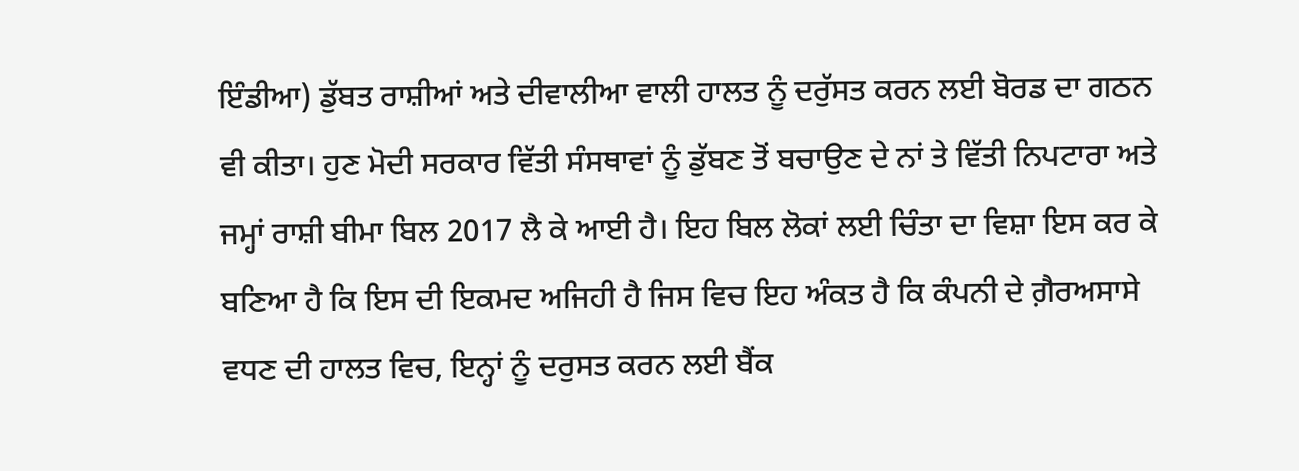ਇੰਡੀਆ) ਡੁੱਬਤ ਰਾਸ਼ੀਆਂ ਅਤੇ ਦੀਵਾਲੀਆ ਵਾਲੀ ਹਾਲਤ ਨੂੰ ਦਰੁੱਸਤ ਕਰਨ ਲਈ ਬੋਰਡ ਦਾ ਗਠਨ ਵੀ ਕੀਤਾ। ਹੁਣ ਮੋਦੀ ਸਰਕਾਰ ਵਿੱਤੀ ਸੰਸਥਾਵਾਂ ਨੂੰ ਡੁੱਬਣ ਤੋਂ ਬਚਾਉਣ ਦੇ ਨਾਂ ਤੇ ਵਿੱਤੀ ਨਿਪਟਾਰਾ ਅਤੇ ਜਮ੍ਹਾਂ ਰਾਸ਼ੀ ਬੀਮਾ ਬਿਲ 2017 ਲੈ ਕੇ ਆਈ ਹੈ। ਇਹ ਬਿਲ ਲੋਕਾਂ ਲਈ ਚਿੰਤਾ ਦਾ ਵਿਸ਼ਾ ਇਸ ਕਰ ਕੇ ਬਣਿਆ ਹੈ ਕਿ ਇਸ ਦੀ ਇਕਮਦ ਅਜਿਹੀ ਹੈ ਜਿਸ ਵਿਚ ਇਹ ਅੰਕਤ ਹੈ ਕਿ ਕੰਪਨੀ ਦੇ ਗ਼ੈਰਅਸਾਸੇ ਵਧਣ ਦੀ ਹਾਲਤ ਵਿਚ, ਇਨ੍ਹਾਂ ਨੂੰ ਦਰੁਸਤ ਕਰਨ ਲਈ ਬੈਂਕ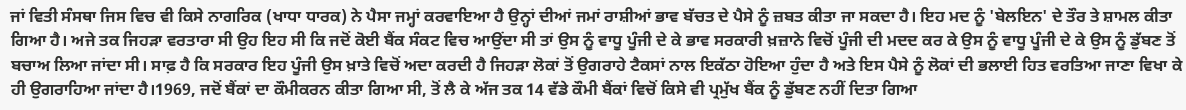ਜਾਂ ਵਿਤੀ ਸੰਸਥਾ ਜਿਸ ਵਿਚ ਵੀ ਕਿਸੇ ਨਾਗਰਿਕ (ਖਾਧਾ ਧਾਰਕ) ਨੇ ਪੈਸਾ ਜਮ੍ਹਾਂ ਕਰਵਾਇਆ ਹੈ ਉਨ੍ਹਾਂ ਦੀਆਂ ਜਮਾਂ ਰਾਸ਼ੀਆਂ ਭਾਵ ਬੱਚਤ ਦੇ ਪੈਸੇ ਨੂੰ ਜ਼ਬਤ ਕੀਤਾ ਜਾ ਸਕਦਾ ਹੈ। ਇਹ ਮਦ ਨੂੰ 'ਬੇਲਇਨ' ਦੇ ਤੌਰ ਤੇ ਸ਼ਾਮਲ ਕੀਤਾ ਗਿਆ ਹੈ। ਅਜੇ ਤਕ ਜਿਹੜਾ ਵਰਤਾਰਾ ਸੀ ਉਹ ਇਹ ਸੀ ਕਿ ਜਦੋਂ ਕੋਈ ਬੈਂਕ ਸੰਕਟ ਵਿਚ ਆਉਂਦਾ ਸੀ ਤਾਂ ਉਸ ਨੂੰ ਵਾਧੂ ਪੂੰਜੀ ਦੇ ਕੇ ਭਾਵ ਸਰਕਾਰੀ ਖ਼ਜ਼ਾਨੇ ਵਿਚੋਂ ਪੂੰਜੀ ਦੀ ਮਦਦ ਕਰ ਕੇ ਉਸ ਨੂੰ ਵਾਧੂ ਪੂੰਜੀ ਦੇ ਕੇ ਉਸ ਨੂੰ ਡੁੱਬਣ ਤੋਂ ਬਚਾਅ ਲਿਆ ਜਾਂਦਾ ਸੀ। ਸਾਫ਼ ਹੈ ਕਿ ਸਰਕਾਰ ਇਹ ਪੂੰਜੀ ਉਸ ਖ਼ਾਤੇ ਵਿਚੋਂ ਅਦਾ ਕਰਦੀ ਹੈ ਜਿਹੜਾ ਲੋਕਾਂ ਤੋਂ ਉਗਰਾਹੇ ਟੈਕਸਾਂ ਨਾਲ ਇਕੱਠਾ ਹੋਇਆ ਹੁੰਦਾ ਹੈ ਅਤੇ ਇਸ ਪੈਸੇ ਨੂੰ ਲੋਕਾਂ ਦੀ ਭਲਾਈ ਹਿਤ ਵਰਤਿਆ ਜਾਣਾ ਵਿਖਾ ਕੇ ਹੀ ਉਗਰਾਹਿਆ ਜਾਂਦਾ ਹੈ।1969, ਜਦੋਂ ਬੈਂਕਾਂ ਦਾ ਕੌਮੀਕਰਨ ਕੀਤਾ ਗਿਆ ਸੀ, ਤੋਂ ਲੈ ਕੇ ਅੱਜ ਤਕ 14 ਵੱਡੇ ਕੌਮੀ ਬੈਂਕਾਂ ਵਿਚੋਂ ਕਿਸੇ ਵੀ ਪ੍ਰਮੁੱਖ ਬੈਂਕ ਨੂੰ ਡੁੱਬਣ ਨਹੀਂ ਦਿਤਾ ਗਿਆ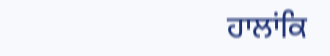ਹਾਲਾਂਕਿ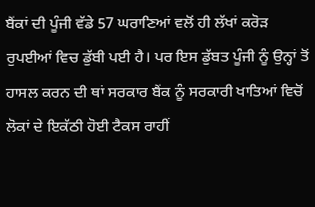ਬੈਂਕਾਂ ਦੀ ਪੂੰਜੀ ਵੱਡੇ 57 ਘਰਾਣਿਆਂ ਵਲੋਂ ਹੀ ਲੱਖਾਂ ਕਰੋੜ ਰੁਪਈਆਂ ਵਿਚ ਡੁੱਬੀ ਪਈ ਹੈ। ਪਰ ਇਸ ਡੁੱਬਤ ਪੂੰਜੀ ਨੂੰ ਉਨ੍ਹਾਂ ਤੋਂ ਹਾਸਲ ਕਰਨ ਦੀ ਥਾਂ ਸਰਕਾਰ ਬੈਂਕ ਨੂੰ ਸਰਕਾਰੀ ਖਾਤਿਆਂ ਵਿਚੋਂ ਲੋਕਾਂ ਦੇ ਇਕੱਠੀ ਹੋਈ ਟੈਕਸ ਰਾਹੀਂ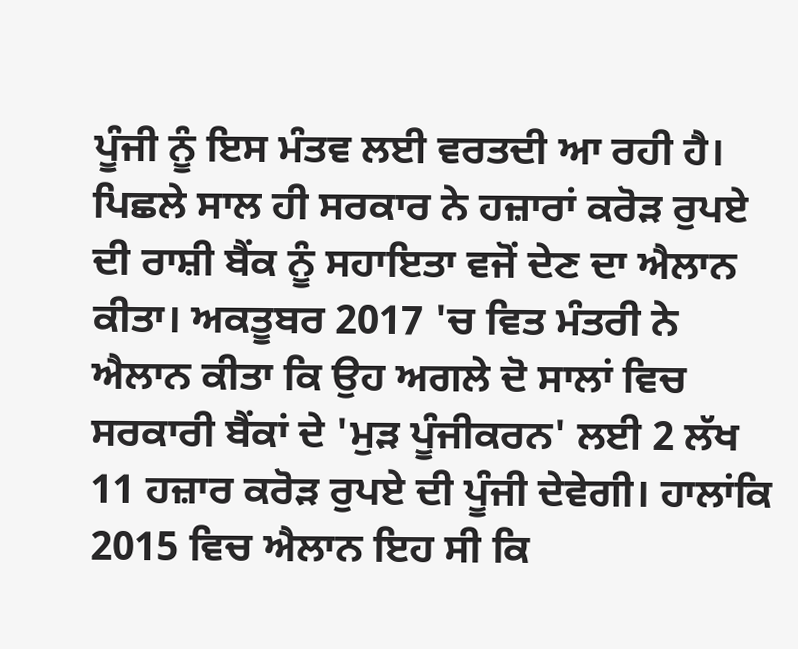ਪੂੰਜੀ ਨੂੰ ਇਸ ਮੰਤਵ ਲਈ ਵਰਤਦੀ ਆ ਰਹੀ ਹੈ। ਪਿਛਲੇ ਸਾਲ ਹੀ ਸਰਕਾਰ ਨੇ ਹਜ਼ਾਰਾਂ ਕਰੋੜ ਰੁਪਏ ਦੀ ਰਾਸ਼ੀ ਬੈਂਕ ਨੂੰ ਸਹਾਇਤਾ ਵਜੋਂ ਦੇਣ ਦਾ ਐਲਾਨ ਕੀਤਾ। ਅਕਤੂਬਰ 2017 'ਚ ਵਿਤ ਮੰਤਰੀ ਨੇ ਐਲਾਨ ਕੀਤਾ ਕਿ ਉਹ ਅਗਲੇ ਦੋ ਸਾਲਾਂ ਵਿਚ ਸਰਕਾਰੀ ਬੈਂਕਾਂ ਦੇ 'ਮੁੜ ਪੂੰਜੀਕਰਨ' ਲਈ 2 ਲੱਖ 11 ਹਜ਼ਾਰ ਕਰੋੜ ਰੁਪਏ ਦੀ ਪੂੰਜੀ ਦੇਵੇਗੀ। ਹਾਲਾਂਕਿ 2015 ਵਿਚ ਐਲਾਨ ਇਹ ਸੀ ਕਿ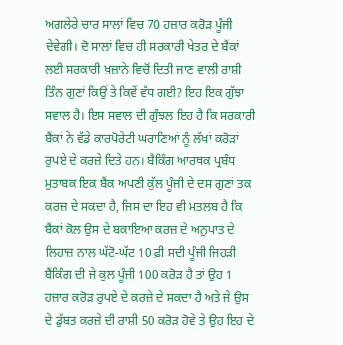ਅਗਲੇਰੇ ਚਾਰ ਸਾਲਾਂ ਵਿਚ 70 ਹਜ਼ਾਰ ਕਰੋੜ ਪੂੰਜੀ ਦੇਵੇਗੀ। ਦੋ ਸਾਲਾਂ ਵਿਚ ਹੀ ਸਰਕਾਰੀ ਖੇਤਰ ਦੇ ਬੈਂਕਾਂ ਲਈ ਸਰਕਾਰੀ ਖ਼ਜ਼ਾਨੇ ਵਿਚੋਂ ਦਿਤੀ ਜਾਣ ਵਾਲੀ ਰਾਸ਼ੀ ਤਿੰਨ ਗੁਣਾਂ ਕਿਉਂ ਤੇ ਕਿਵੇਂ ਵੱਧ ਗਈ? ਇਹ ਇਕ ਗੁੱਝਾ ਸਵਾਲ ਹੈ। ਇਸ ਸਵਾਲ ਦੀ ਗੁੰਝਲ ਇਹ ਹੈ ਕਿ ਸਰਕਾਰੀ ਬੈਂਕਾਂ ਨੇ ਵੱਡੇ ਕਾਰਪੋਰੇਟੀ ਘਰਾਣਿਆਂ ਨੂੰ ਲੱਖਾਂ ਕਰੋੜਾਂ ਰੁਪਏ ਦੇ ਕਰਜ਼ੇ ਦਿਤੇ ਹਨ। ਬੈਕਿੰਗ ਆਰਥਕ ਪ੍ਰਬੰਧ ਮੁਤਾਬਕ ਇਕ ਬੈਂਕ ਅਪਣੀ ਕੁੱਲ ਪੂੰਜੀ ਦੇ ਦਸ ਗੁਣਾਂ ਤਕ ਕਰਜ਼ ਦੇ ਸਕਦਾ ਹੈ, ਜਿਸ ਦਾ ਇਹ ਵੀ ਮਤਲਬ ਹੈ ਕਿ ਬੈਂਕਾਂ ਕੋਲ ਉਸ ਦੇ ਬਕਾਇਆ ਕਰਜ਼ ਦੇ ਅਨੁਪਾਤ ਦੇ ਲਿਹਾਜ਼ ਨਾਲ ਘੱਟੋ-ਘੱਟ 10 ਫ਼ੀ ਸਦੀ ਪੂੰਜੀ ਜਿਹੜੀ ਬੈਂਕਿੰਗ ਦੀ ਜੇ ਕੁਲ ਪੂੰਜੀ 100 ਕਰੋੜ ਹੈ ਤਾਂ ਉਹ 1 ਹਜ਼ਾਰ ਕਰੋੜ ਰੁਪਏ ਦੇ ਕਰਜ਼ੇ ਦੇ ਸਕਦਾ ਹੈ ਅਤੇ ਜੇ ਉਸ ਦੇ ਡੁੱਬਤ ਕਰਜ਼ੇ ਦੀ ਰਾਸ਼ੀ 50 ਕਰੋੜ ਹੋਵੇ ਤੇ ਉਹ ਇਹ ਦੇ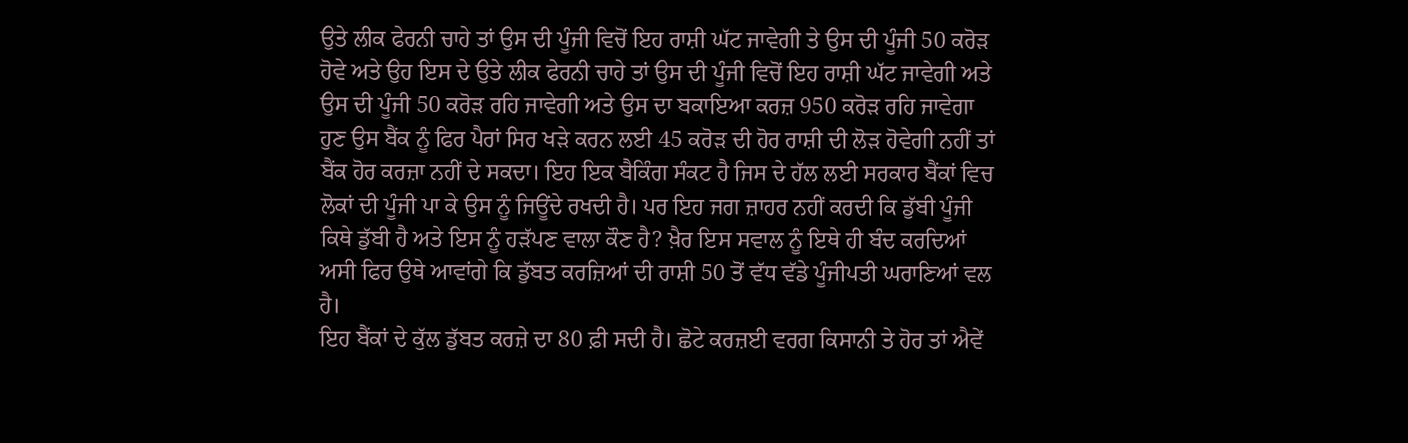ਉਤੇ ਲੀਕ ਫੇਰਨੀ ਚਾਹੇ ਤਾਂ ਉਸ ਦੀ ਪੂੰਜੀ ਵਿਚੋਂ ਇਹ ਰਾਸ਼ੀ ਘੱਟ ਜਾਵੇਗੀ ਤੇ ਉਸ ਦੀ ਪੂੰਜੀ 50 ਕਰੋੜ ਹੋਵੇ ਅਤੇ ਉਹ ਇਸ ਦੇ ਉਤੇ ਲੀਕ ਫੇਰਨੀ ਚਾਹੇ ਤਾਂ ਉਸ ਦੀ ਪੂੰਜੀ ਵਿਚੋਂ ਇਹ ਰਾਸ਼ੀ ਘੱਟ ਜਾਵੇਗੀ ਅਤੇ ਉਸ ਦੀ ਪੂੰਜੀ 50 ਕਰੋੜ ਰਹਿ ਜਾਵੇਗੀ ਅਤੇ ਉਸ ਦਾ ਬਕਾਇਆ ਕਰਜ਼ 950 ਕਰੋੜ ਰਹਿ ਜਾਵੇਗਾ ਹੁਣ ਉਸ ਬੈਂਕ ਨੂੰ ਫਿਰ ਪੈਰਾਂ ਸਿਰ ਖੜੇ ਕਰਨ ਲਈ 45 ਕਰੋੜ ਦੀ ਹੋਰ ਰਾਸ਼ੀ ਦੀ ਲੋੜ ਹੋਵੇਗੀ ਨਹੀਂ ਤਾਂ ਬੈਂਕ ਹੋਰ ਕਰਜ਼ਾ ਨਹੀਂ ਦੇ ਸਕਦਾ। ਇਹ ਇਕ ਬੈਕਿੰਗ ਸੰਕਟ ਹੈ ਜਿਸ ਦੇ ਹੱਲ ਲਈ ਸਰਕਾਰ ਬੈਂਕਾਂ ਵਿਚ ਲੋਕਾਂ ਦੀ ਪੂੰਜੀ ਪਾ ਕੇ ਉਸ ਨੂੰ ਜਿਊਂਦੇ ਰਖਦੀ ਹੈ। ਪਰ ਇਹ ਜਗ ਜ਼ਾਹਰ ਨਹੀਂ ਕਰਦੀ ਕਿ ਡੁੱਬੀ ਪੂੰਜੀ ਕਿਥੇ ਡੁੱਬੀ ਹੈ ਅਤੇ ਇਸ ਨੂੰ ਹੜੱਪਣ ਵਾਲਾ ਕੌਣ ਹੈ? ਖ਼ੈਰ ਇਸ ਸਵਾਲ ਨੂੰ ਇਥੇ ਹੀ ਬੰਦ ਕਰਦਿਆਂ ਅਸੀ ਫਿਰ ਉਥੇ ਆਵਾਂਗੇ ਕਿ ਡੁੱਬਤ ਕਰਜ਼ਿਆਂ ਦੀ ਰਾਸ਼ੀ 50 ਤੋਂ ਵੱਧ ਵੱਡੇ ਪੂੰਜੀਪਤੀ ਘਰਾਣਿਆਂ ਵਲ ਹੈ।
ਇਹ ਬੈਂਕਾਂ ਦੇ ਕੁੱਲ ਡੁੱਬਤ ਕਰਜ਼ੇ ਦਾ 80 ਫ਼ੀ ਸਦੀ ਹੈ। ਛੋਟੇ ਕਰਜ਼ਈ ਵਰਗ ਕਿਸਾਨੀ ਤੇ ਹੋਰ ਤਾਂ ਐਵੇਂ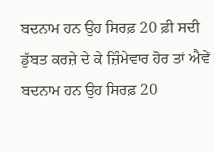ਬਦਨਾਮ ਹਨ ਉਹ ਸਿਰਫ਼ 20 ਫ਼ੀ ਸਦੀ ਡੁੱਬਤ ਕਰਜ਼ੇ ਦੇ ਕੇ ਜ਼ਿੰਮੇਵਾਰ ਹੋਰ ਤਾਂ ਐਵੇਂ ਬਦਨਾਮ ਹਨ ਉਹ ਸਿਰਫ਼ 20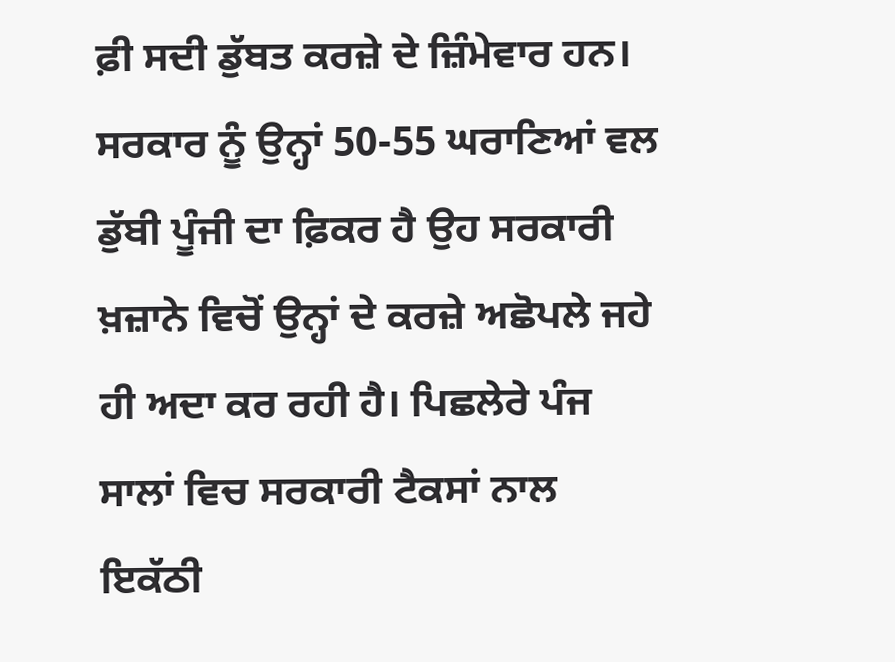ਫ਼ੀ ਸਦੀ ਡੁੱਬਤ ਕਰਜ਼ੇ ਦੇ ਜ਼ਿੰਮੇਵਾਰ ਹਨ। ਸਰਕਾਰ ਨੂੰ ਉਨ੍ਹਾਂ 50-55 ਘਰਾਣਿਆਂ ਵਲ ਡੁੱਬੀ ਪੂੰਜੀ ਦਾ ਫ਼ਿਕਰ ਹੈ ਉਹ ਸਰਕਾਰੀ ਖ਼ਜ਼ਾਨੇ ਵਿਚੋਂ ਉਨ੍ਹਾਂ ਦੇ ਕਰਜ਼ੇ ਅਛੋਪਲੇ ਜਹੇ ਹੀ ਅਦਾ ਕਰ ਰਹੀ ਹੈ। ਪਿਛਲੇਰੇ ਪੰਜ ਸਾਲਾਂ ਵਿਚ ਸਰਕਾਰੀ ਟੈਕਸਾਂ ਨਾਲ ਇਕੱਠੀ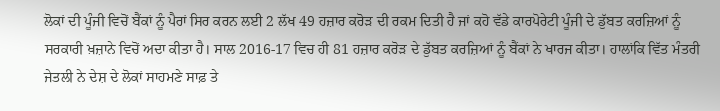ਲੋਕਾਂ ਦੀ ਪੂੰਜੀ ਵਿਚੋਂ ਬੈਂਕਾਂ ਨੂੰ ਪੈਰਾਂ ਸਿਰ ਕਰਨ ਲਈ 2 ਲੱਖ 49 ਹਜ਼ਾਰ ਕਰੋੜ ਦੀ ਰਕਮ ਦਿਤੀ ਹੈ ਜਾਂ ਕਹੋ ਵੱਡੇ ਕਾਰਪੋਰੇਟੀ ਪੂੰਜੀ ਦੇ ਡੁੱਬਤ ਕਰਜ਼ਿਆਂ ਨੂੰ ਸਰਕਾਰੀ ਖ਼ਜ਼ਾਨੇ ਵਿਚੋਂ ਅਦਾ ਕੀਤਾ ਹੈ। ਸਾਲ 2016-17 ਵਿਚ ਹੀ 81 ਹਜ਼ਾਰ ਕਰੋੜ ਦੇ ਡੁੱਬਤ ਕਰਜ਼ਿਆਂ ਨੂੰ ਬੈਂਕਾਂ ਨੇ ਖਾਰਜ ਕੀਤਾ। ਹਾਲਾਂਕਿ ਵਿੱਤ ਮੰਤਰੀ ਜੇਤਲੀ ਨੇ ਦੇਸ਼ ਦੇ ਲੋਕਾਂ ਸਾਹਮਣੇ ਸਾਫ਼ ਤੇ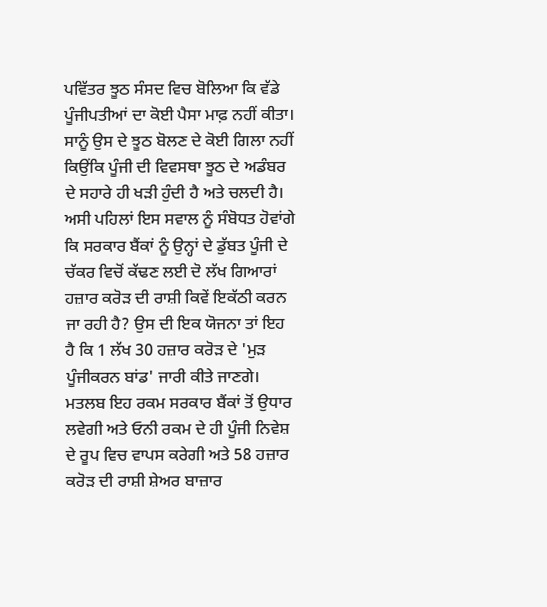ਪਵਿੱਤਰ ਝੂਠ ਸੰਸਦ ਵਿਚ ਬੋਲਿਆ ਕਿ ਵੱਡੇ ਪੂੰਜੀਪਤੀਆਂ ਦਾ ਕੋਈ ਪੈਸਾ ਮਾਫ਼ ਨਹੀਂ ਕੀਤਾ। ਸਾਨੂੰ ਉਸ ਦੇ ਝੂਠ ਬੋਲਣ ਦੇ ਕੋਈ ਗਿਲਾ ਨਹੀਂ ਕਿਉਂਕਿ ਪੂੰਜੀ ਦੀ ਵਿਵਸਥਾ ਝੂਠ ਦੇ ਅਡੰਬਰ ਦੇ ਸਹਾਰੇ ਹੀ ਖੜੀ ਹੁੰਦੀ ਹੈ ਅਤੇ ਚਲਦੀ ਹੈ। ਅਸੀ ਪਹਿਲਾਂ ਇਸ ਸਵਾਲ ਨੂੰ ਸੰਬੋਧਤ ਹੋਵਾਂਗੇ ਕਿ ਸਰਕਾਰ ਬੈਂਕਾਂ ਨੂੰ ਉਨ੍ਹਾਂ ਦੇ ਡੁੱਬਤ ਪੂੰਜੀ ਦੇ ਚੱਕਰ ਵਿਚੋਂ ਕੱਢਣ ਲਈ ਦੋ ਲੱਖ ਗਿਆਰਾਂ ਹਜ਼ਾਰ ਕਰੋੜ ਦੀ ਰਾਸ਼ੀ ਕਿਵੇਂ ਇਕੱਠੀ ਕਰਨ ਜਾ ਰਹੀ ਹੈ? ਉਸ ਦੀ ਇਕ ਯੋਜਨਾ ਤਾਂ ਇਹ ਹੈ ਕਿ 1 ਲੱਖ 30 ਹਜ਼ਾਰ ਕਰੋੜ ਦੇ 'ਮੁੜ ਪੂੰਜੀਕਰਨ ਬਾਂਡ' ਜਾਰੀ ਕੀਤੇ ਜਾਣਗੇ। ਮਤਲਬ ਇਹ ਰਕਮ ਸਰਕਾਰ ਬੈਂਕਾਂ ਤੋਂ ਉਧਾਰ ਲਵੇਗੀ ਅਤੇ ਓਨੀ ਰਕਮ ਦੇ ਹੀ ਪੂੰਜੀ ਨਿਵੇਸ਼ ਦੇ ਰੂਪ ਵਿਚ ਵਾਪਸ ਕਰੇਗੀ ਅਤੇ 58 ਹਜ਼ਾਰ ਕਰੋੜ ਦੀ ਰਾਸ਼ੀ ਸ਼ੇਅਰ ਬਾਜ਼ਾਰ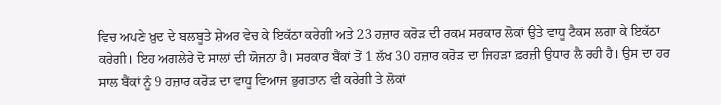ਵਿਚ ਅਪਣੇ ਖ਼ੁਦ ਦੇ ਬਲਬੂਤੇ ਸ਼ੇਅਰ ਵੇਚ ਕੇ ਇਕੱਠਾ ਕਰੇਗੀ ਅਤੇ 23 ਹਜ਼ਾਰ ਕਰੋੜ ਦੀ ਰਕਮ ਸਰਕਾਰ ਲੋਕਾਂ ਉਤੇ ਵਾਧੂ ਟੈਕਸ ਲਗਾ ਕੇ ਇਕੱਠਾ ਕਰੇਗੀ। ਇਹ ਅਗਲੇਰੇ ਦੋ ਸਾਲਾਂ ਦੀ ਯੋਜਨਾ ਹੈ। ਸਰਕਾਰ ਬੈਂਕਾਂ ਤੋਂ 1 ਲੱਖ 30 ਹਜ਼ਾਰ ਕਰੋੜ ਦਾ ਜਿਹੜਾ ਫ਼ਰਜ਼ੀ ਉਧਾਰ ਲੈ ਰਹੀ ਹੈ। ਉਸ ਦਾ ਹਰ ਸਾਲ ਬੈਂਕਾਂ ਨੂੰ 9 ਹਜ਼ਾਰ ਕਰੋੜ ਦਾ ਵਾਧੂ ਵਿਆਜ ਭੁਗਤਾਨ ਵੀ ਕਰੇਗੀ ਤੇ ਲੋਕਾਂ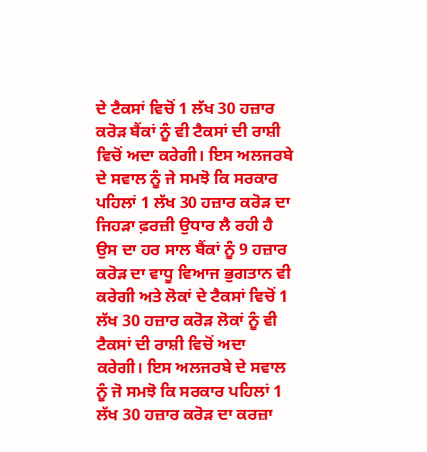ਦੇ ਟੈਕਸਾਂ ਵਿਚੋਂ 1 ਲੱਖ 30 ਹਜ਼ਾਰ ਕਰੋੜ ਬੈਂਕਾਂ ਨੂੰ ਵੀ ਟੈਕਸਾਂ ਦੀ ਰਾਸ਼ੀ ਵਿਚੋਂ ਅਦਾ ਕਰੇਗੀ। ਇਸ ਅਲਜਰਬੇ ਦੇ ਸਵਾਲ ਨੂੰ ਜੇ ਸਮਝੋ ਕਿ ਸਰਕਾਰ ਪਹਿਲਾਂ 1 ਲੱਖ 30 ਹਜ਼ਾਰ ਕਰੋੜ ਦਾ ਜਿਹੜਾ ਫ਼ਰਜ਼ੀ ਉਧਾਰ ਲੈ ਰਹੀ ਹੈ ਉਸ ਦਾ ਹਰ ਸਾਲ ਬੈਂਕਾਂ ਨੂੰ 9 ਹਜ਼ਾਰ ਕਰੋੜ ਦਾ ਵਾਧੂ ਵਿਆਜ ਭੁਗਤਾਨ ਵੀ ਕਰੇਗੀ ਅਤੇ ਲੋਕਾਂ ਦੇ ਟੈਕਸਾਂ ਵਿਚੋਂ 1 ਲੱਖ 30 ਹਜ਼ਾਰ ਕਰੋੜ ਲੋਕਾਂ ਨੂੰ ਵੀ ਟੈਕਸਾਂ ਦੀ ਰਾਸ਼ੀ ਵਿਚੋਂ ਅਦਾ ਕਰੇਗੀ। ਇਸ ਅਲਜਰਬੇ ਦੇ ਸਵਾਲ ਨੂੰ ਜੋ ਸਮਝੋ ਕਿ ਸਰਕਾਰ ਪਹਿਲਾਂ 1 ਲੱਖ 30 ਹਜ਼ਾਰ ਕਰੋੜ ਦਾ ਕਰਜ਼ਾ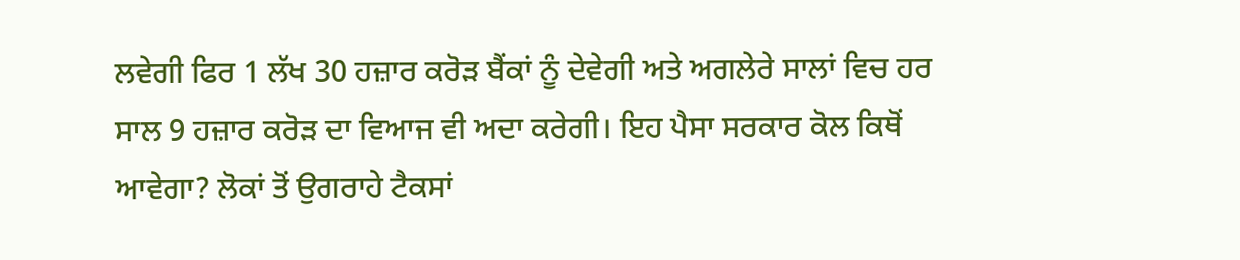ਲਵੇਗੀ ਫਿਰ 1 ਲੱਖ 30 ਹਜ਼ਾਰ ਕਰੋੜ ਬੈਂਕਾਂ ਨੂੰ ਦੇਵੇਗੀ ਅਤੇ ਅਗਲੇਰੇ ਸਾਲਾਂ ਵਿਚ ਹਰ ਸਾਲ 9 ਹਜ਼ਾਰ ਕਰੋੜ ਦਾ ਵਿਆਜ ਵੀ ਅਦਾ ਕਰੇਗੀ। ਇਹ ਪੈਸਾ ਸਰਕਾਰ ਕੋਲ ਕਿਥੋਂ ਆਵੇਗਾ? ਲੋਕਾਂ ਤੋਂ ਉਗਰਾਹੇ ਟੈਕਸਾਂ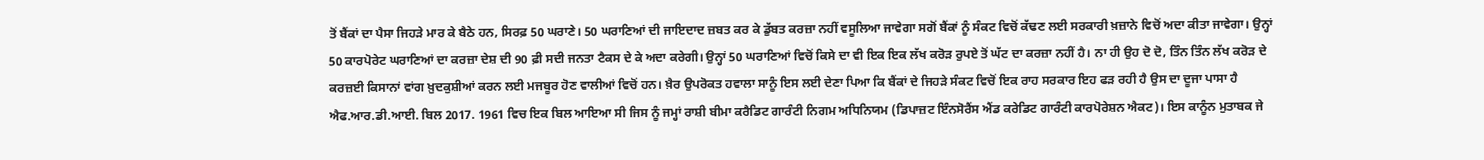ਤੋਂ ਬੈਂਕਾਂ ਦਾ ਪੈਸਾ ਜਿਹੜੇ ਮਾਰ ਕੇ ਬੈਠੇ ਹਨ, ਸਿਰਫ਼ 50 ਘਰਾਣੇ। 50 ਘਰਾਣਿਆਂ ਦੀ ਜਾਇਦਾਦ ਜ਼ਬਤ ਕਰ ਕੇ ਡੁੱਬਤ ਕਰਜ਼ਾ ਨਹੀਂ ਵਸੂਲਿਆ ਜਾਵੇਗਾ ਸਗੋਂ ਬੈਂਕਾਂ ਨੂੰ ਸੰਕਟ ਵਿਚੋਂ ਕੱਢਣ ਲਈ ਸਰਕਾਰੀ ਖ਼ਜ਼ਾਨੇ ਵਿਚੋਂ ਅਦਾ ਕੀਤਾ ਜਾਵੇਗਾ। ਉਨ੍ਹਾਂ 50 ਕਾਰਪੋਰੇਟ ਘਰਾਣਿਆਂ ਦਾ ਕਰਜ਼ਾ ਦੇਸ਼ ਦੀ 90 ਫ਼ੀ ਸਦੀ ਜਨਤਾ ਟੈਕਸ ਦੇ ਕੇ ਅਦਾ ਕਰੇਗੀ। ਉਨ੍ਹਾਂ 50 ਘਰਾਣਿਆਂ ਵਿਚੋਂ ਕਿਸੇ ਦਾ ਵੀ ਇਕ ਇਕ ਲੱਖ ਕਰੋੜ ਰੁਪਏ ਤੋਂ ਘੱਟ ਦਾ ਕਰਜ਼ਾ ਨਹੀਂ ਹੈ। ਨਾ ਹੀ ਉਹ ਦੋ ਦੋ, ਤਿੰਨ ਤਿੰਨ ਲੱਖ ਕਰੋੜ ਦੇ ਕਰਜ਼ਈ ਕਿਸਾਨਾਂ ਵਾਂਗ ਖ਼ੁਦਕੁਸ਼ੀਆਂ ਕਰਨ ਲਈ ਮਜਬੂਰ ਹੋਣ ਵਾਲੀਆਂ ਵਿਚੋਂ ਹਨ। ਖ਼ੈਰ ਉਪਰੋਕਤ ਹਵਾਲਾ ਸਾਨੂੰ ਇਸ ਲਈ ਦੇਣਾ ਪਿਆ ਕਿ ਬੈਂਕਾਂ ਦੇ ਜਿਹੜੇ ਸੰਕਟ ਵਿਚੋਂ ਇਕ ਰਾਹ ਸਰਕਾਰ ਇਹ ਫੜ ਰਹੀ ਹੈ ਉਸ ਦਾ ਦੂਜਾ ਪਾਸਾ ਹੈ ਐਫ.ਆਰ.ਡੀ.ਆਈ. ਬਿਲ 2017. 1961 ਵਿਚ ਇਕ ਬਿਲ ਆਇਆ ਸੀ ਜਿਸ ਨੂੰ ਜਮ੍ਹਾਂ ਰਾਸ਼ੀ ਬੀਮਾ ਕਰੈਡਿਟ ਗਾਰੰਟੀ ਨਿਗਮ ਅਧਿਨਿਯਮ (ਡਿਪਾਜ਼ਟ ਇੰਨਸੋਰੈਂਸ ਐਂਡ ਕਰੇਡਿਟ ਗਾਰੰਟੀ ਕਾਰਪੋਰੇਸ਼ਨ ਐਕਟ)। ਇਸ ਕਾਨੂੰਨ ਮੁਤਾਬਕ ਜੇ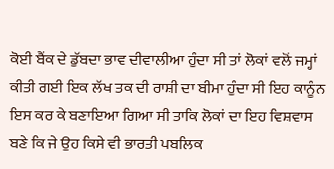ਕੋਈ ਬੈਂਕ ਦੇ ਡੁੱਬਦਾ ਭਾਵ ਦੀਵਾਲੀਆ ਹੁੰਦਾ ਸੀ ਤਾਂ ਲੋਕਾਂ ਵਲੋਂ ਜਮ੍ਹਾਂ ਕੀਤੀ ਗਈ ਇਕ ਲੱਖ ਤਕ ਦੀ ਰਾਸ਼ੀ ਦਾ ਬੀਮਾ ਹੁੰਦਾ ਸੀ ਇਹ ਕਾਨੂੰਨ ਇਸ ਕਰ ਕੇ ਬਣਾਇਆ ਗਿਆ ਸੀ ਤਾਕਿ ਲੋਕਾਂ ਦਾ ਇਹ ਵਿਸ਼ਵਾਸ ਬਣੇ ਕਿ ਜੇ ਉਹ ਕਿਸੇ ਵੀ ਭਾਰਤੀ ਪਬਲਿਕ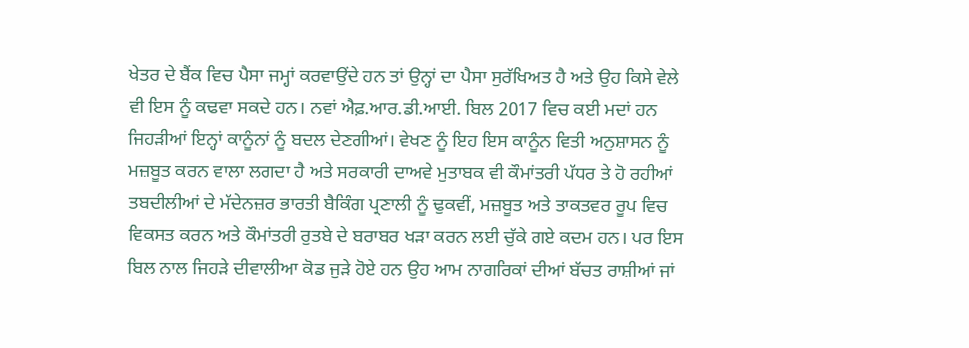ਖੇਤਰ ਦੇ ਬੈਂਕ ਵਿਚ ਪੈਸਾ ਜਮ੍ਹਾਂ ਕਰਵਾਉਂਦੇ ਹਨ ਤਾਂ ਉਨ੍ਹਾਂ ਦਾ ਪੈਸਾ ਸੁਰੱਖਿਅਤ ਹੈ ਅਤੇ ਉਹ ਕਿਸੇ ਵੇਲੇ ਵੀ ਇਸ ਨੂੰ ਕਢਵਾ ਸਕਦੇ ਹਨ। ਨਵਾਂ ਐਫ਼.ਆਰ.ਡੀ.ਆਈ. ਬਿਲ 2017 ਵਿਚ ਕਈ ਮਦਾਂ ਹਨ ਜਿਹੜੀਆਂ ਇਨ੍ਹਾਂ ਕਾਨੂੰਨਾਂ ਨੂੰ ਬਦਲ ਦੇਣਗੀਆਂ। ਵੇਖਣ ਨੂੰ ਇਹ ਇਸ ਕਾਨੂੰਨ ਵਿਤੀ ਅਨੁਸ਼ਾਸਨ ਨੂੰ ਮਜ਼ਬੂਤ ਕਰਨ ਵਾਲਾ ਲਗਦਾ ਹੈ ਅਤੇ ਸਰਕਾਰੀ ਦਾਅਵੇ ਮੁਤਾਬਕ ਵੀ ਕੌਮਾਂਤਰੀ ਪੱਧਰ ਤੇ ਹੋ ਰਹੀਆਂ ਤਬਦੀਲੀਆਂ ਦੇ ਮੱਦੇਨਜ਼ਰ ਭਾਰਤੀ ਬੈਕਿੰਗ ਪ੍ਰਣਾਲੀ ਨੂੰ ਢੁਕਵੀਂ, ਮਜ਼ਬੂਤ ਅਤੇ ਤਾਕਤਵਰ ਰੂਪ ਵਿਚ ਵਿਕਸਤ ਕਰਨ ਅਤੇ ਕੌਮਾਂਤਰੀ ਰੁਤਬੇ ਦੇ ਬਰਾਬਰ ਖੜਾ ਕਰਨ ਲਈ ਚੁੱਕੇ ਗਏ ਕਦਮ ਹਨ। ਪਰ ਇਸ ਬਿਲ ਨਾਲ ਜਿਹੜੇ ਦੀਵਾਲੀਆ ਕੋਡ ਜੁੜੇ ਹੋਏ ਹਨ ਉਹ ਆਮ ਨਾਗਰਿਕਾਂ ਦੀਆਂ ਬੱਚਤ ਰਾਸ਼ੀਆਂ ਜਾਂ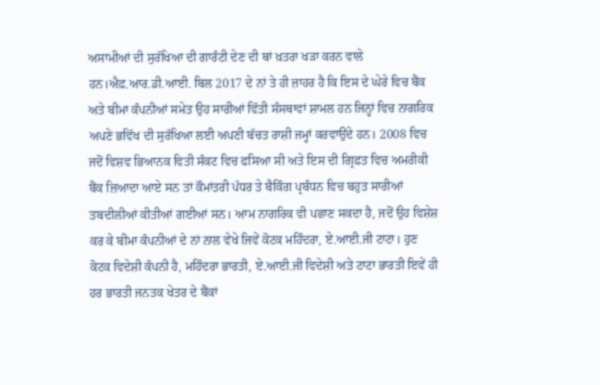ਅਸਾਮੀਆਂ ਦੀ ਸੁਰੱਖਿਆ ਦੀ ਗਾਰੰਟੀ ਦੇਣ ਦੀ ਥਾਂ ਖ਼ਤਰਾ ਖੜਾ ਕਰਨ ਵਾਲੇ ਹਨ।ਐਫ਼.ਆਰ.ਡੀ.ਆਈ. ਬਿਲ 2017 ਦੇ ਨਾਂ ਤੇ ਹੀ ਜ਼ਾਹਰ ਹੈ ਕਿ ਇਸ ਦੇ ਘੇਰੇ ਵਿਚ ਬੈਂਕ ਅਤੇ ਬੀਮਾ ਕੰਪਨੀਆਂ ਸਮੇਤ ਉਹ ਸਾਰੀਆਂ ਵਿੱਤੀ ਸੰਸਥਾਵਾਂ ਸ਼ਾਮਲ ਹਨ ਜਿਨ੍ਹਾਂ ਵਿਚ ਨਾਗਰਿਕ ਅਪਣੇ ਭਵਿੱਖ ਦੀ ਸੁਰੱਖਿਆ ਲਈ ਅਪਣੀ ਬੱਚਤ ਰਾਸ਼ੀ ਜਮ੍ਹਾਂ ਕਰਵਾਉਂਦੇ ਹਨ। 2008 ਵਿਚ ਜਦੋਂ ਵਿਸ਼ਵ ਭਿਆਨਕ ਵਿਤੀ ਸੰਕਟ ਵਿਚ ਫਸਿਆ ਸੀ ਅਤੇ ਇਸ ਦੀ ਗ੍ਰਿਫ਼ਤ ਵਿਚ ਅਮਰੀਕੀ ਬੈਂਕ ਜ਼ਿਆਦਾ ਆਏ ਸਨ ਤਾਂ ਕੌਮਾਂਤਰੀ ਪੱਧਰ ਤੇ ਬੈਕਿੰਗ ਪ੍ਰਬੰਧਨ ਵਿਚ ਬਹੁਤ ਸਾਰੀਆਂ ਤਬਦੀਲੀਆਂ ਕੀਤੀਆਂ ਗਈਆਂ ਸਨ। ਆਮ ਨਾਗਰਿਕ ਵੀ ਪਛਾਣ ਸਕਦਾ ਹੈ, ਜਦੋਂ ਉਹ ਵਿਸ਼ੇਸ਼ ਕਰ ਕੇ ਬੀਮਾ ਕੰਪਨੀਆਂ ਦੇ ਨਾਂ ਨਾਲ ਵੇਖੇ ਜਿਵੇਂ ਕੋਟਕ ਮਹਿੰਦਰਾ, ਏ.ਆਈ.ਜੀ ਟਾਟਾ। ਹੁਣ ਕੋਟਕ ਵਿਦੇਸ਼ੀ ਕੰਪਨੀ ਹੈ, ਮਹਿੰਦਰਾ ਭਾਰਤੀ, ਏ.ਆਈ.ਜੀ ਵਿਦੇਸ਼ੀ ਅਤੇ ਟਾਟਾ ਭਾਰਤੀ ਇਵੇਂ ਹੀ ਹਰ ਭਾਰਤੀ ਜਨਤਕ ਖੇਤਰ ਦੇ ਬੈਂਕਾਂ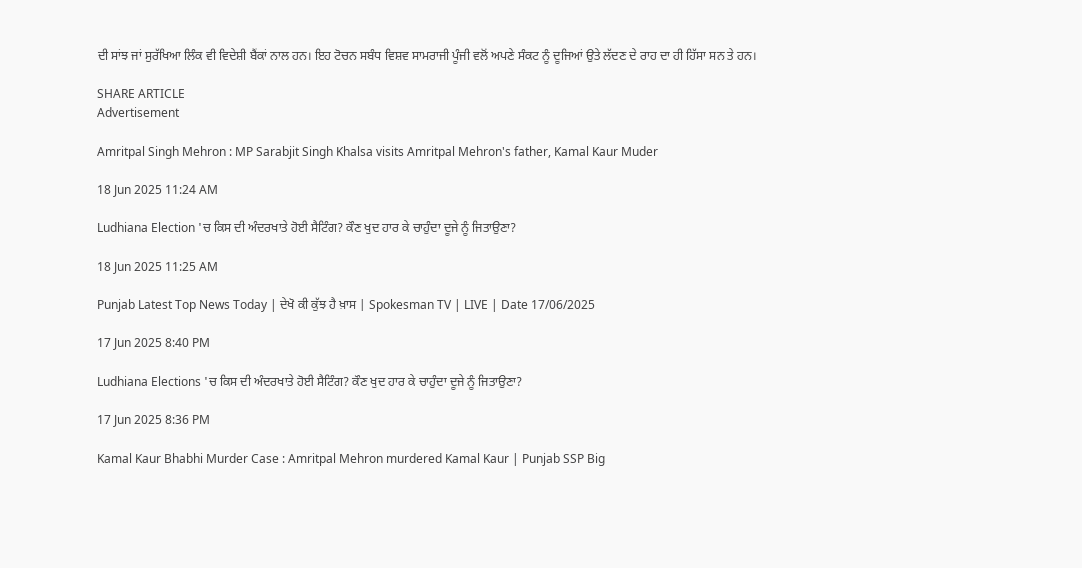ਦੀ ਸਾਂਝ ਜਾਂ ਸੁਰੱਖਿਆ ਲਿੰਕ ਵੀ ਵਿਦੇਸ਼ੀ ਬੈਂਕਾਂ ਨਾਲ ਹਨ। ਇਹ ਟੋਚਨ ਸਬੰਧ ਵਿਸ਼ਵ ਸਾਮਰਾਜੀ ਪੂੰਜੀ ਵਲੋਂ ਅਪਣੇ ਸੰਕਟ ਨੂੰ ਦੂਜਿਆਂ ਉਤੇ ਲੱਦਣ ਦੇ ਰਾਹ ਦਾ ਹੀ ਹਿੱਸਾ ਸਨ ਤੇ ਹਨ।

SHARE ARTICLE
Advertisement

Amritpal Singh Mehron : MP Sarabjit Singh Khalsa visits Amritpal Mehron's father, Kamal Kaur Muder

18 Jun 2025 11:24 AM

Ludhiana Election 'ਚ ਕਿਸ ਦੀ ਅੰਦਰਖਾਤੇ ਹੋਈ ਸੈਟਿੰਗ? ਕੌਣ ਖੁਦ ਹਾਰ ਕੇ ਚਾਹੁੰਦਾ ਦੂਜੇ ਨੂੰ ਜਿਤਾਉਣਾ?

18 Jun 2025 11:25 AM

Punjab Latest Top News Today | ਦੇਖੋ ਕੀ ਕੁੱਝ ਹੈ ਖ਼ਾਸ | Spokesman TV | LIVE | Date 17/06/2025

17 Jun 2025 8:40 PM

Ludhiana Elections 'ਚ ਕਿਸ ਦੀ ਅੰਦਰਖਾਤੇ ਹੋਈ ਸੈਟਿੰਗ? ਕੌਣ ਖੁਦ ਹਾਰ ਕੇ ਚਾਹੁੰਦਾ ਦੂਜੇ ਨੂੰ ਜਿਤਾਉਣਾ?

17 Jun 2025 8:36 PM

Kamal Kaur Bhabhi Murder Case : Amritpal Mehron murdered Kamal Kaur | Punjab SSP Big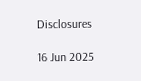Disclosures

16 Jun 2025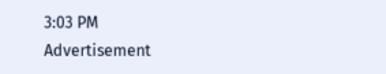3:03 PM
Advertisement